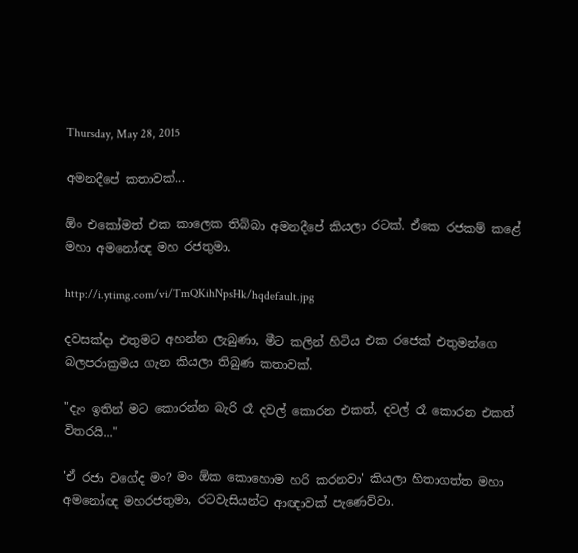Thursday, May 28, 2015

අමනදීපේ කතාවක්...

ඕං එකෝමත් එක කාලෙක තිබ්බා අමනදීපේ කියලා රටක්. ඒකෙ රජකම් කළේ මහා අමනෝඥ මහ රජතුමා.

http://i.ytimg.com/vi/TmQKihNpsHk/hqdefault.jpg

දවසක්දා එතුමට අහන්න ලැබුණා, මීට කලින් හිටිය එක රජෙක් එතුමන්ගෙ බලපරාක්‍රමය ගැන කියලා තිබුණ කතාවක්.

"දැං ඉතින් මට කොරන්න බැරි රෑ දවල් කොරන එකත්, දවල් රෑ කොරන එකත් විතරයි..."

'ඒ රජා වගේද මං? මං ඕක කොහොම හරි කරනවා' කියලා හිතාගත්ත මහා අමනෝඥ මහරජතුමා, රටවැසියන්ට ආඥාවක් පැණෙව්වා.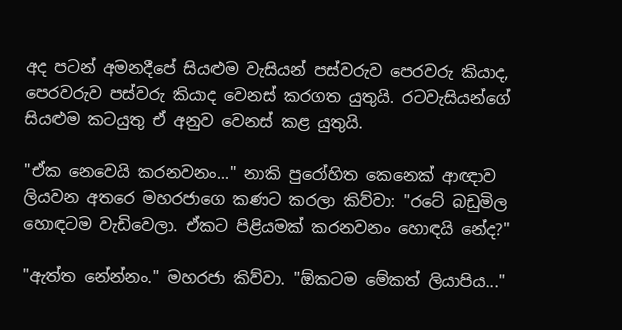අද පටන් අමනදීපේ සියළුම වැසියන් පස්වරුව පෙරවරු කියාද, පෙරවරුව පස්වරු කියාද වෙනස් කරගත යුතුයි. රටවැසියන්ගේ සියළුම කටයුතු ඒ අනුව වෙනස් කළ යුතුයි.

"ඒක නෙවෙයි කරනවනං..." නාකි පුරෝහිත කෙනෙක් ආඥාව ලියවන අතරෙ මහරජාගෙ කණට කරලා කිව්වා: "රටේ බඩුමිල හොඳටම වැඩිවෙලා. ඒකට පිළියමක් කරනවනං හොඳයි නේද?"

"ඇත්ත නේන්නං." මහරජා කිව්වා. "ඕකටම මේකත් ලියාපිය..."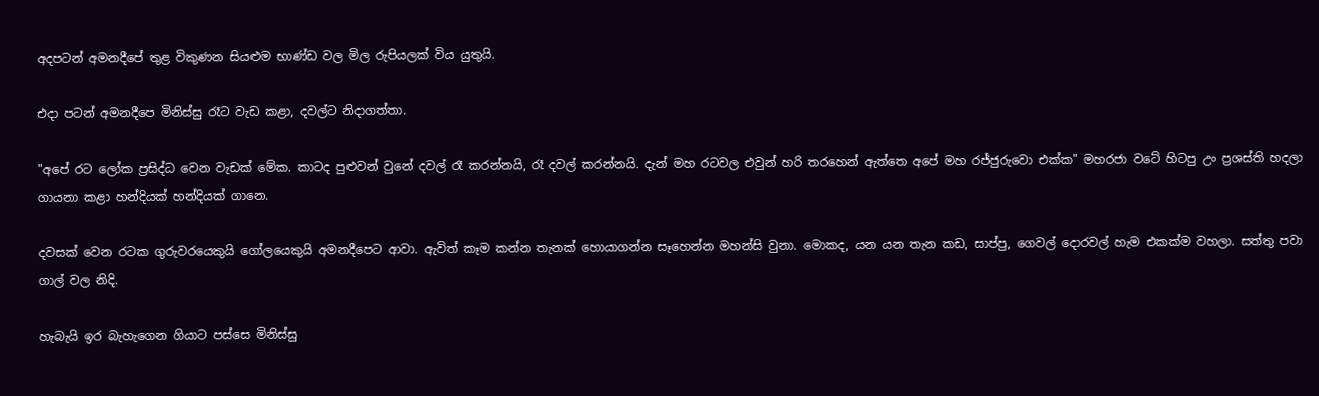අදපටන් අමනදීපේ තුළ විකුණන සියළුම භාණ්ඩ වල මිල රුපියලක් විය යුතුයි.

එදා පටන් අමනදීපෙ මිනිස්සු රෑට වැඩ කළා, දවල්ට නිදාගත්තා.

"අපේ රට ‍ලෝක ප්‍රසිද්ධ වෙන වැඩක් මේක. කාටද පුළුවන් වුනේ දවල් රෑ කරන්නයි, රෑ දවල් කරන්නයි. දැන් මහ රටවල එවුන් හරි තරහෙන් ඇත්තෙ අපේ මහ රජ්ජුරුවො එක්ක" මහරජා වටේ හිටපු උං ප්‍රශස්ති හදලා ගායනා කළා හන්දියක් හන්දියක් ගානෙ.

දවසක් වෙන රටක ගුරුවරයෙකුයි ගෝලයෙකුයි අමනදීපෙට ආවා. ඇවිත් කෑම කන්න තැනක් හොයාගන්න සෑහෙන්න මහන්සි වුනා. මොකද, යන යන තැන කඩ, සාප්පු, ගෙවල් දොරවල් හැම එකක්ම වහලා. සත්තු පවා ගාල් වල නිදි.

හැබැයි ඉර බැහැගෙන ගියාට පස්සෙ මිනිස්සු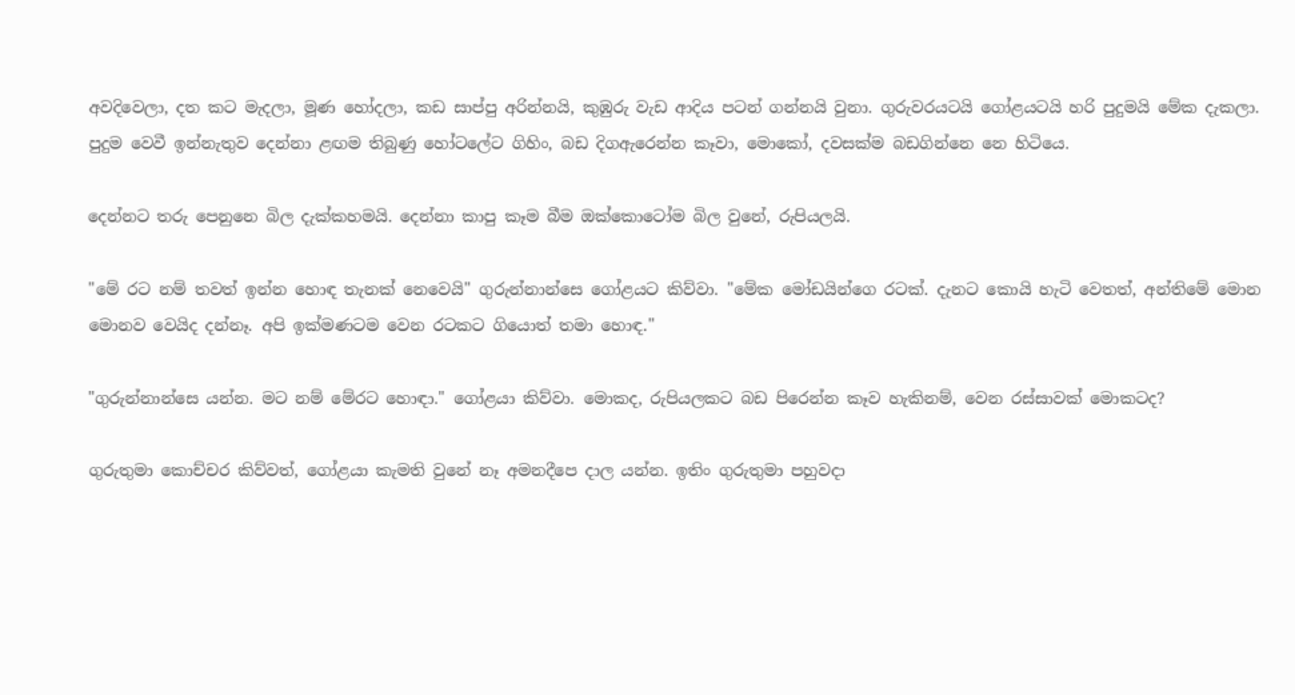අවදිවෙලා, දත කට මැදලා, මූණ හෝදලා, කඩ සාප්පු අරින්නයි, කුඹුරු වැඩ ආදිය පටන් ගන්නයි වුනා. ගුරුවරයටයි ‍ගෝළයටයි හරි පුදුමයි මේක දැකලා. පුදුම වෙවී ඉන්නැතුව දෙන්නා ළඟම තිබුණු හෝටලේට ගිහිං, බඩ දිගඇරෙන්න කෑවා, මොකෝ, දවසක්ම බඩගින්නෙ නෙ හිටියෙ.

දෙන්නට තරු පෙනුනෙ බිල දැක්කහමයි. දෙන්නා කාපු කෑම බීම ඔක්කොටෝම බිල වුනේ, රුපියලයි.

"මේ රට නම් තවත් ඉන්න හොඳ තැනක් නෙවෙයි" ගුරුන්නාන්සෙ ගෝළයට කිව්වා. "මේක මෝඩයින්ගෙ රටක්. දැනට කොයි හැටි වෙතත්, අන්තිමේ මොන මොනව වෙයිද දන්නෑ. අපි ඉක්මණටම වෙන රටකට ගියොත් තමා හොඳ."

"ගුරුන්නාන්සෙ යන්න. මට නම් මේරට හොඳා." ගෝළයා කිව්වා. මොකද, රුපියලකට බඩ පිරෙන්න කෑව හැකිනම්, වෙන රස්සාවක් මොකටද?

ගුරුතුමා කොච්චර කිව්වත්, ගෝළයා කැමති වුනේ නෑ අමනදීපෙ දාල යන්න. ඉතිං ගුරුතුමා පහුවදා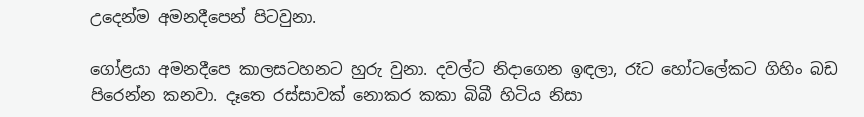උදෙන්ම අමනදීපෙන් පිටවුනා.

ගෝළයා අමනදීපෙ කාලසටහනට හුරු වුනා. දවල්ට නිදාගෙන ඉඳලා, රෑට හෝටලේකට ගිහිං බඩ පිරෙන්න කනවා. දෑතෙ රස්සාවක් නොකර කකා බිබී හිටිය නිසා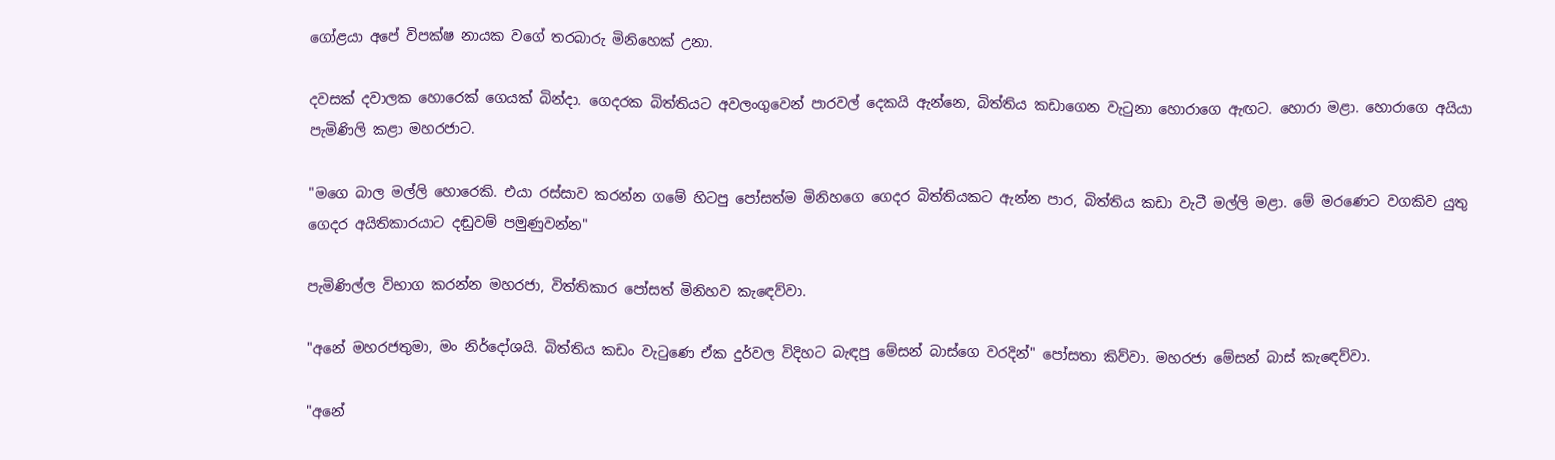ගෝළයා අපේ විපක්ෂ නායක වගේ තරබාරු මිනිහෙක් උනා.

දවසක් දවාලක හොරෙක් ගෙයක් බින්දා. ගෙදරක බිත්තියට අවලංගුවෙන් පාරවල් දෙකයි ඇන්නෙ, බිත්තිය කඩාගෙන වැටුනා හොරාගෙ ඇඟට. හොරා මළා. හොරාගෙ අයියා පැමිණිලි කළා මහරජාට.

"මගෙ බාල මල්ලි හොරෙකි. එයා රස්සාව කරන්න ගමේ හිටපු පෝසත්ම මිනිහගෙ ගෙදර බිත්තියකට ඇන්න පාර, බිත්තිය කඩා වැටී මල්ලි මළා. මේ මරණෙට වගකිව යුතු ගෙදර අයිතිකාරයාට දඬුවම් පමුණුවන්න"

පැමිණිල්ල විභාග කරන්න මහරජා, විත්තිකාර පෝසත් මිනිහව කැඳෙව්වා.

"අනේ මහරජතුමා, මං නිර්දෝශයි. බිත්තිය කඩං වැටුණෙ ඒක දුර්වල විදිහට බැඳපු මේසන් බාස්ගෙ වරදින්" පෝසතා කිව්වා. මහරජා මේසන් බාස් කැ‍ඳෙව්වා.

"අනේ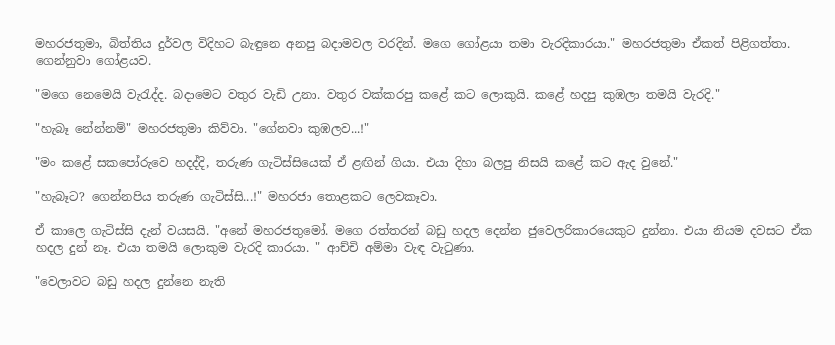මහරජතුමා, බිත්තිය දුර්වල විදිහට බැඳුනෙ අනපු බදාමවල වරදින්. මගෙ ගෝළයා තමා වැරදිකාරයා." මහරජතුමා ඒකත් පිළිගත්තා. ගෙන්නුවා ගෝළයව.

"මගෙ නෙමෙයි වැරැද්ද. බදාමෙට වතුර වැඩි උනා. වතුර වක්කරපු කළේ කට ලොකුයි. කළේ හදපු කුඹලා තමයි වැරදි."

"හැබෑ නේන්නම්" මහරජතුමා කිව්වා. "ගේනවා කුඹලව...!"

"මං කළේ සකපෝරුවෙ හදද්දි, තරුණ ගැටිස්සියෙක් ඒ ළඟින් ගියා. එයා දිහා බලපු නිසයි කළේ කට ඇද වුනේ."

"හැබෑට? ගෙන්නපිය තරුණ ගැටිස්සි...!" මහරජා තොළකට ලෙවකෑවා.

ඒ කාලෙ ගැටිස්සි දැන් වයසයි. "අනේ මහරජතුමෝ. මගෙ රත්තරන් බඩු හදල දෙන්න ජුවෙලරිකාරයෙකුට දුන්නා. එයා නියම දවසට ඒක හදල දුන් නෑ. එයා තමයි ලොකුම වැරදි කාරයා. " ආච්චි අම්මා වැඳ වැටුණා.

"වෙලාවට බඩු හදල දුන්නෙ නැති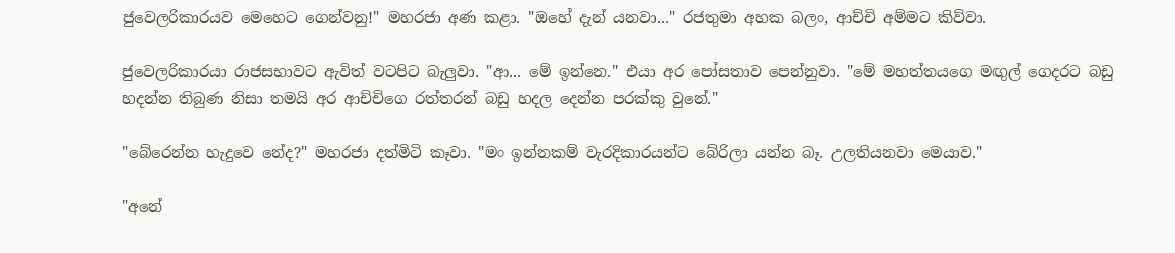ජුවෙලරිකාරයව මෙහෙට ගෙන්වනු!" මහරජා අණ කළා. "ඔහේ දැන් යනවා..." රජතුමා අහක බලං, ආච්චි අම්මට කිව්වා.

ජුවෙලරිකාරයා රාජසභාවට ඇවිත් වටපිට බැලුවා. "ආ... මේ ඉන්නෙ." එයා අර පෝසතාව පෙන්නුවා. "මේ මහත්තයගෙ මඟුල් ගෙදරට බඩු හදන්න තිබුණ නිසා තමයි අර ආච්චිගෙ රත්තරන් බඩු ‍හදල දෙන්න පරක්කු වුනේ."

"බේරෙන්න හැදුවෙ නේද?" මහරජා දත්මිටි කෑවා. "මං ඉන්නකම් වැරදිකාරයන්ට බේරිලා යන්න බෑ. උලතියනවා මෙයාව."

"අනේ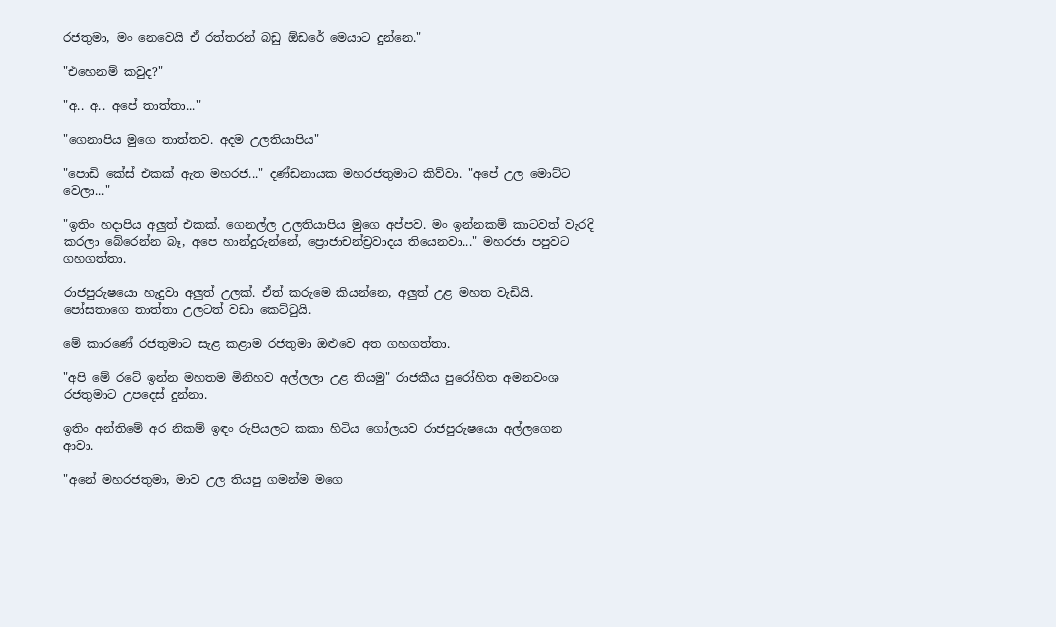රජතුමා, මං නෙවෙයි ඒ රත්තරන් බඩු ඕඩරේ මෙයාට දුන්නෙ."

"එහෙනම් කවුද?"

"අ.. අ.. අපේ තාත්තා..."

"ගෙනාපිය මුගෙ තාත්තව. අදම උලතියාපිය"

"පොඩි කේස් එකක් ඇත මහරජ..." දණ්ඩනායක මහරජතුමාට කිව්වා. "අපේ උල මොට්ට වෙලා..."

"ඉතිං හදාපිය අලුත් එකක්. ගෙනල්ල උලතියාපිය මුගෙ අප්පව. මං ඉන්නකම් කාටවත් වැරදි කරලා බේරෙන්න බෑ, අපෙ හාන්දුරුන්නේ, ප්‍රොජාචන්ච්‍රවාදය තියෙනවා..." මහරජා පපුවට ගහගත්තා.

රාජපුරුෂයො හැදුවා අලුත් උලක්. ඒත් කරුමෙ කියන්නෙ, අලුත් උළ මහත වැඩියි. පෝසතාගෙ තාත්තා උලටත් වඩා කෙට්ටුයි.

මේ කාරණේ රජතුමාට සැළ කළාම රජතුමා ඔළුවෙ අත ගහගත්තා.

"අපි මේ රටේ ඉන්න මහතම මිනිහව අල්ලලා උළ තියමු" රාජකීය පුරෝහිත අමනවංශ රජතුමාට උපදෙස් දුන්නා.

ඉතිං අන්තිමේ අර නිකම් ඉඳං රුපියලට කකා හිටිය ගෝලයව රාජපුරුෂයො අල්ලගෙන ආවා.

"අනේ මහරජතුමා, මාව උල තියපු ගමන්ම මගෙ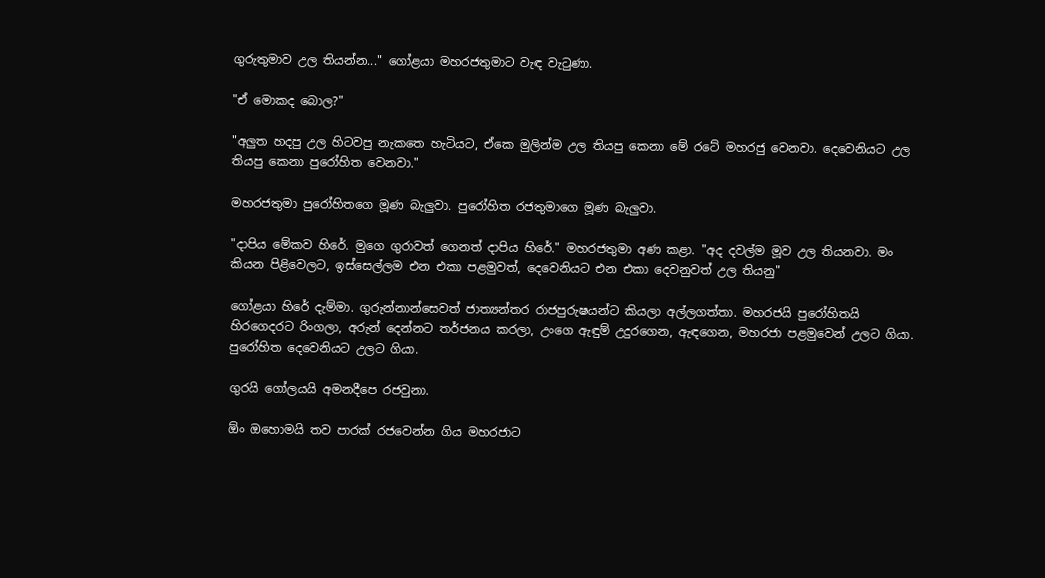ගුරුතුමාව උල තියන්න..." ගෝළයා මහරජතුමාට වැඳ වැටුණා.

"ඒ මොකද බොල?"

"අලුත හදපු උල හිටවපු නැකතෙ හැටියට, ඒකෙ මුලින්ම උල තියපු කෙනා මේ රටේ මහරජු වෙනවා. දෙවෙනියට උල තියපු කෙනා පුරෝහිත වෙනවා."

මහරජතුමා පුරෝහිතගෙ මූණ බැලුවා. පුරෝහිත රජතුමාගෙ මූණ බැලුවා.

"දාපිය මේකව හිරේ. මුගෙ ගුරාවත් ගෙනත් දාපිය හිරේ." මහරජතුමා අණ කළා. "අද දවල්ම මූව උල තියනවා. මං කියන පිළිවෙලට, ඉස්සෙල්ලම එන එකා පළමුවත්, දෙවෙනියට එන එකා දෙවනුවත් උල තියනු"

ගෝළයා හිරේ දැම්මා. ගුරුන්නාන්සෙවත් ජාත්‍යන්තර රාජපුරුෂයන්ට කියලා අල්ලගත්තා. මහරජයි පුරෝහිතයි හිරගෙදරට රිංගලා, අරුන් දෙන්නට තර්ජනය කරලා, උංගෙ ඇඳුම් උදුරගෙන, ඇඳගෙන, මහරජා පළමුවෙන් උලට ගියා. පුරෝහිත දෙවෙනියට උලට ගියා.

ගුරයි ගෝලයයි අමනදීපෙ රජවුනා.

ඕං ඔහොමයි තව පාරක් රජවෙන්න ගිය මහරජාට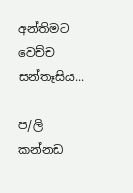අන්තිමට වෙච්ච සන්තෑසිය...

ප/ලි
කන්නඩ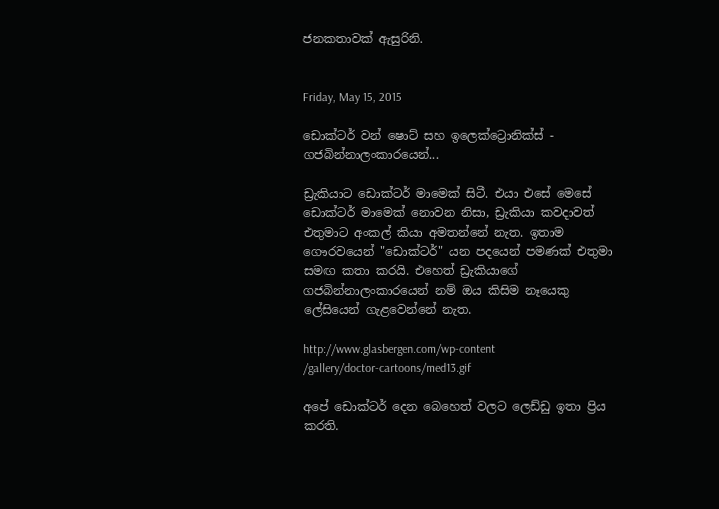ජනකතාවක් ඇසුරිනි.


Friday, May 15, 2015

ඩොක්ටර් වන් ෂොට් සහ ඉලෙක්ට්‍රොනික්ස් - ගජබින්නාලංකාරයෙන්...

ඩ්‍රැකියාට ඩොක්ටර් මාමෙක් සිටී. එයා එසේ මෙසේ ඩොක්ටර් මාමෙක් නොවන නිසා, ඩ්‍රැකියා කවදාවත් එතුමාට අංකල් කියා අමතන්නේ නැත. ඉතාම ගෞරවයෙන් "ඩොක්ටර්" යන පදයෙන් පමණක් එතුමා සමඟ කතා කරයි. එහෙත් ඩ්‍රැකියාගේ ගජබින්නාලංකාරයෙන් නම් ඔය කිසිම නෑයෙකු ලේසියෙන් ගැළවෙන්නේ නැත.

http://www.glasbergen.com/wp-content
/gallery/doctor-cartoons/med13.gif

අපේ ඩොක්ටර් දෙන බෙහෙත් වලට ලෙඩ්ඩු ඉතා ප්‍රිය කරති.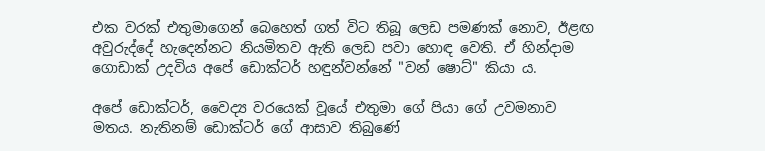එක වරක් එතුමාගෙන් බෙහෙත් ගත් විට තිබූ ලෙඩ පමණක් නොව, ඊළඟ අවුරුද්දේ හැදෙන්නට නියමිතව ඇති ලෙඩ පවා හොඳ වෙති. ඒ හින්දාම ගොඩාක් උදවිය අපේ ඩොක්ටර් හඳුන්වන්නේ "වන් ෂොට්" කියා ය.

අපේ ඩොක්ටර්, වෛද්‍ය වරයෙක් වූයේ එතුමා ගේ පියා ගේ උවමනාව මතය. නැතිනම් ඩොක්ටර් ගේ ආසාව තිබුණේ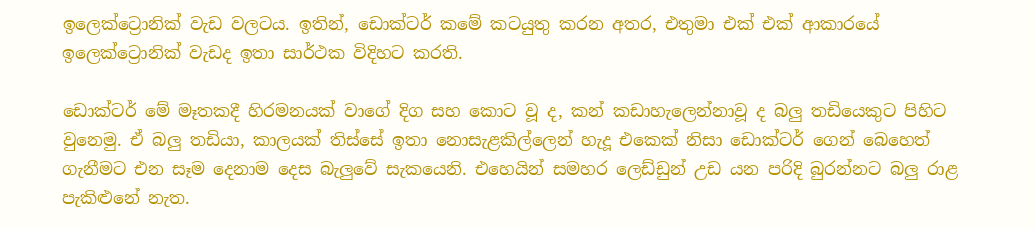ඉලෙක්ට්‍රොනික් වැඩ වලටය. ඉතින්, ඩොක්ටර් කමේ කටයුතු කරන අතර, එතුමා එක් එක් ආකාරයේ ඉලෙක්ට්‍රොනික් වැඩද ඉතා සාර්ථක විදිහට කරති.

ඩොක්ටර් මේ මෑතකදී හිරමනයක් වාගේ දිග සහ කොට වූ ද, කන් කඩාහැලෙන්නාවූ ද බලු තඩියෙකුට පිහිට වුනෙමු. ඒ බලු තඩියා, කාලයක් තිස්සේ ඉතා නොසැළකිල්ලෙන් හැදූ එකෙක් නිසා ඩොක්ටර් ගෙන් බෙහෙත් ගැනීමට එන සෑම දෙනාම දෙස බැලුවේ සැකයෙනි. එහෙයින් සමහර ලෙඩ්ඩුන් උඩ යන පරිදි බුරන්නට බලු රාළ පැකිළුනේ නැත.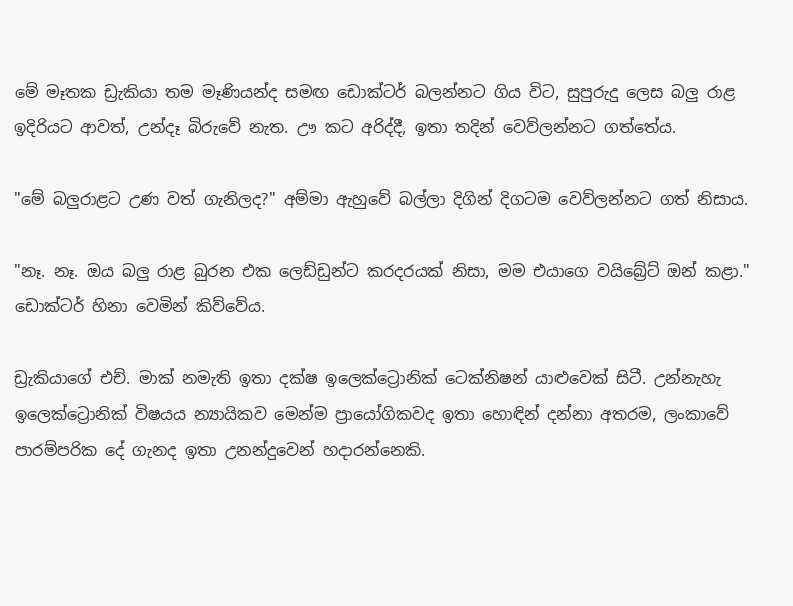මේ මෑතක ඩ්‍රැකියා තම මෑණියන්ද සමඟ ඩොක්ටර් බලන්නට ගිය විට, සුපුරුදු ලෙස බලු රාළ ඉදිරියට ආවත්, උන්දෑ බිරුවේ නැත. ඌ කට අරිද්දී, ඉතා තදින් වෙව්ලන්නට ගත්තේය.

"මේ බලුරාළට උණ වත් ගැනිලද?" අම්මා ඇහුවේ බල්ලා දිගින් දිගටම වෙව්ලන්නට ගත් නිසාය.

"නෑ. නෑ. ඔය බලු රාළ බුරන එක ලෙඩ්ඩුන්ට කරදරයක් නිසා, මම එයාගෙ වයිබ්‍රේට් ඔන් කළා." ඩොක්ටර් හිනා වෙමින් කිව්වේය.

ඩ්‍රැකියාගේ එච්. මාක් නමැති ඉතා දක්ෂ ඉලෙක්ට්‍රොනික් ටෙක්නිෂන් යාළුවෙක් සිටී. උන්නැහැ ඉලෙක්ට්‍රොනික් විෂයය න්‍යායිකව මෙන්ම ප්‍රායෝගිකවද ඉතා හොඳින් දන්නා අතරම, ලංකාවේ පාරම්පරික දේ ගැනද ඉතා උනන්දුවෙන් හදාරන්නෙකි.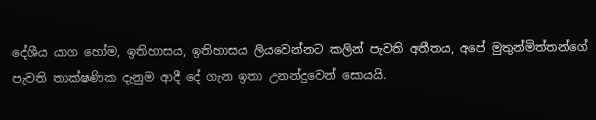දේශීය යාග හෝම, ඉතිහාසය, ඉතිහාසය ලියවෙන්නට කලින් පැවති අතීතය, අපේ මුතුන්මිත්තන්ගේ පැවති තාක්ෂණික දැනුම ආදී දේ ගැන ඉතා උනන්දුවෙන් සොයයි.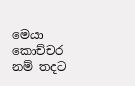මෙයා කොච්චර නම් තදට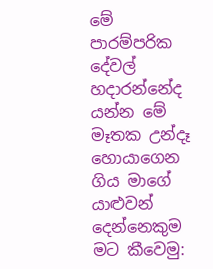මේ පාරම්පරික දේවල් හදාරන්නේද යන්න මේ මෑතක උන්දෑ හොයාගෙන ගිය මාගේ යාළුවන් දෙන්නෙකුම මට කීවෙමු: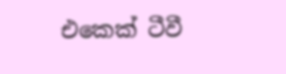එකෙක් ටීවී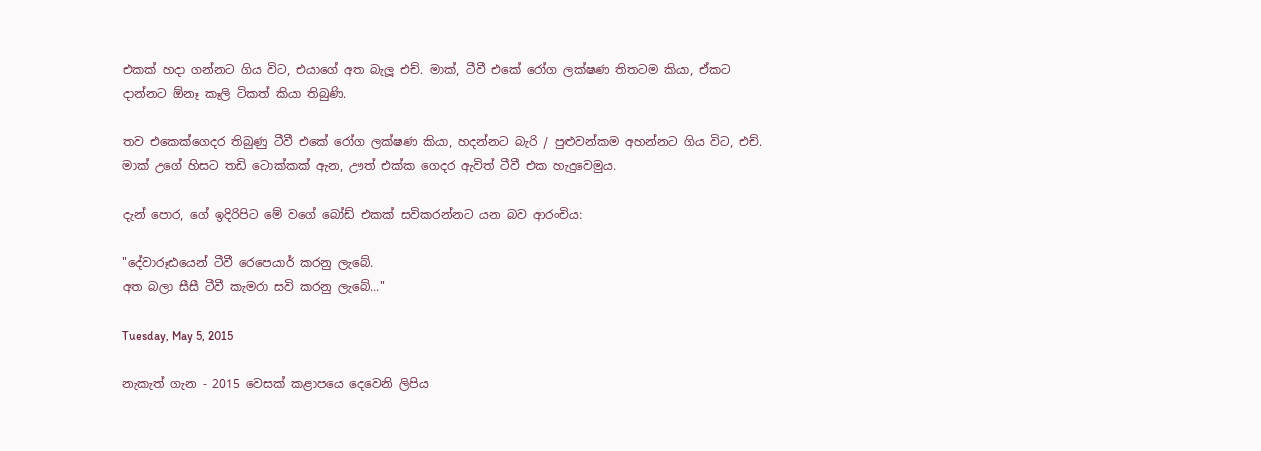එකක් හදා ගන්නට ගිය විට, එයාගේ අත බැලූ එච්. මාක්, ටීවී එකේ රෝග ලක්ෂණ තිතටම කියා, ඒකට දාන්නට ඕනෑ කෑලි ටිකත් කියා තිබුණි.

තව එකෙක්ගෙදර තිබුණු ටීවී එකේ රෝග ලක්ෂණ කියා, හදන්නට බැරි / පුළුවන්කම අහන්නට ගිය විට, එච්. මාක් උගේ හිසට තඩි ටොක්කක් ඇන, ඌත් එක්ක ගෙදර ඇවිත් ටීවී එක හැදුවෙමුය.

දැන් පොර, ගේ ඉදිරිපිට මේ වගේ බෝඩ් එකක් සවිකරන්නට යන බව ආරංචිය:

"දේවාරූඪයෙන් ටීවී රෙපෙයාර් කරනු ලැබේ.
අත බලා සීසී ටීවී කැමරා සවි කරනු ලැබේ..."

Tuesday, May 5, 2015

නැකැත් ගැන - 2015 වෙසක් කළාපයෙ දෙවෙනි ලිපිය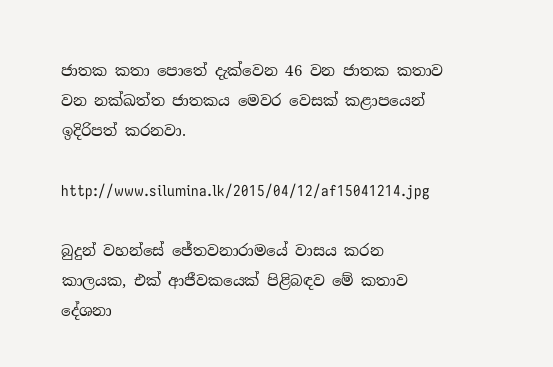ජාතක කතා පොතේ දැක්වෙන 46 වන ජාතක කතාව වන නක්ඛත්ත ජාතකය මෙවර වෙසක් කළාපයෙන් ඉදිරිපත් කරනවා.

http://www.silumina.lk/2015/04/12/af15041214.jpg

බුදුන් වහන්සේ ජේතවනාරාමයේ වාසය කරන කාලයක, එක් ආජීවකයෙක් පිළිබඳව මේ කතාව දේශනා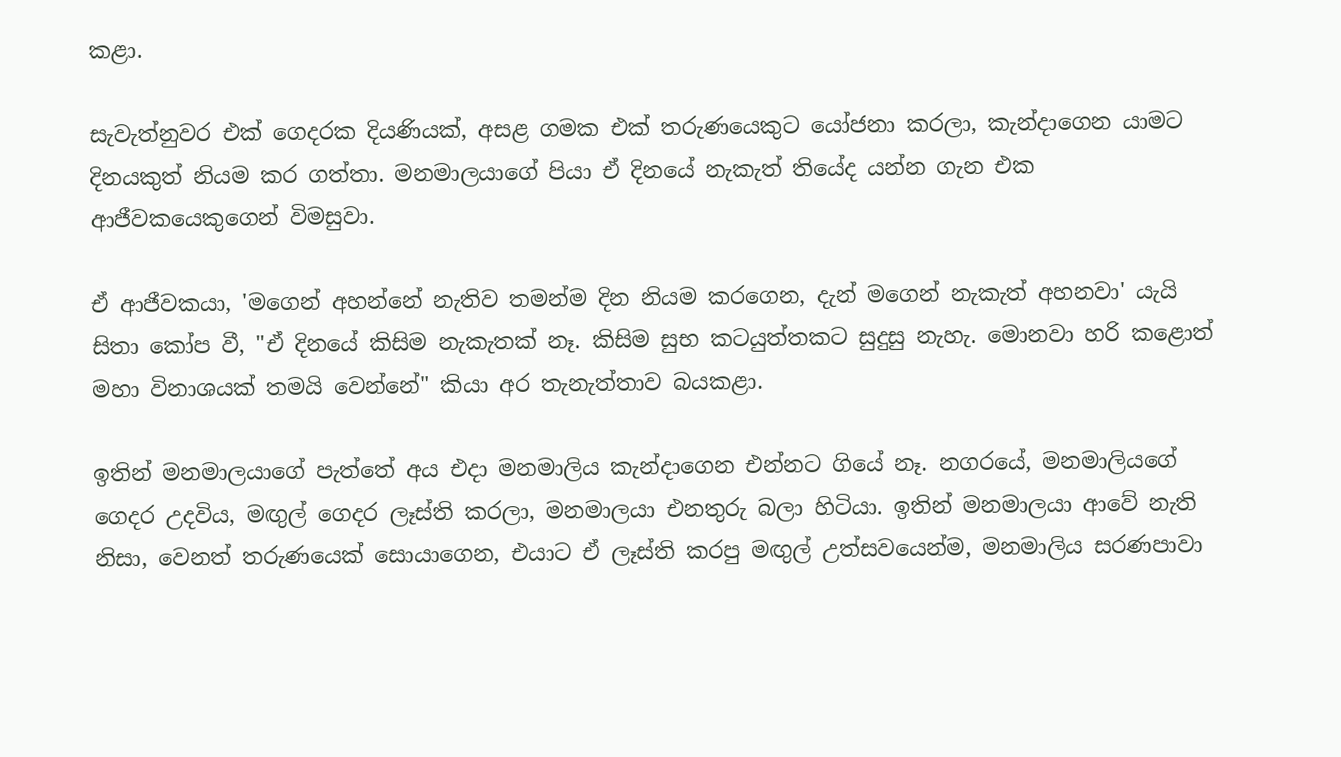කළා.

සැවැත්නුවර එක් ගෙදරක දියණියක්, අසළ ගමක එක් තරුණයෙකුට යෝජනා කරලා, කැන්දාගෙන යාමට දිනයකුත් නියම කර ගත්තා. මනමාලයාගේ පියා ඒ දිනයේ නැකැත් තියේද යන්න ගැන එක ආජීවකයෙකුගෙන් විමසුවා.

ඒ ආජීවකයා, 'මගෙන් අහන්නේ නැතිව තමන්ම දින නියම කරගෙන, දැන් මගෙන් නැකැත් අහනවා' යැයි සිතා කෝප වී, "ඒ දිනයේ කිසිම නැකැතක් නෑ. කිසිම සුභ කටයුත්තකට සුදුසු නැහැ. මොනවා හරි කළොත් මහා විනාශයක් තමයි වෙන්නේ" කියා අර තැනැත්තාව බයකළා.

ඉතින් මනමාලයාගේ පැත්තේ අය එදා මනමාලිය කැන්දාගෙන එන්නට ගියේ නෑ. නගරයේ, මනමාලියගේ ගෙදර උදවිය, මඟුල් ගෙදර ලෑස්ති කරලා, මනමාලයා එනතුරු බලා හිටියා. ඉතින් මනමාලයා ආවේ නැති නිසා, වෙනත් තරුණයෙක් සොයාගෙන, එයාට ඒ ලෑස්ති කරපු මඟුල් උත්සවයෙන්ම, මනමාලිය සරණපාවා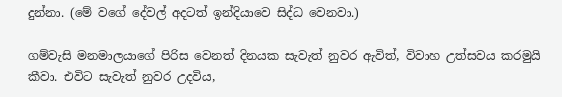දුන්නා. (මේ වගේ දේවල් අදටත් ඉන්දියාවෙ සිද්ධ වෙනවා.)

ගම්වැසි මනමාලයාගේ පිරිස වෙනත් දිනයක සැවැත් නුවර ඇවිත්, විවාහ උත්සවය කරමුයි කීවා. එවිට සැවැත් නුවර උදවිය,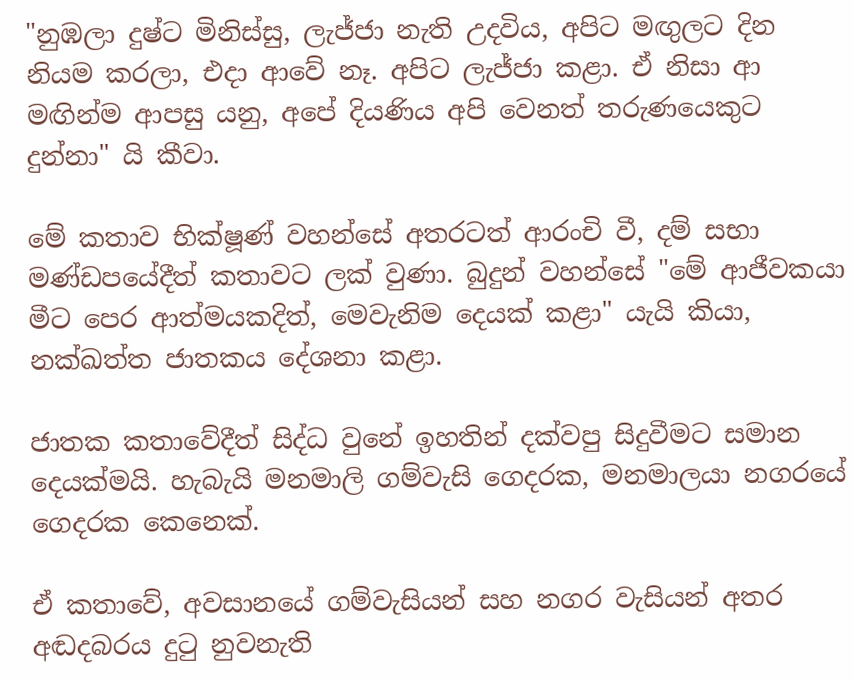"නුඹලා දුෂ්ට මිනිස්සු, ලැජ්ජා නැති උදවිය, අපිට මඟුලට දින නියම කරලා, එදා ආවේ නෑ. අපිට ලැජ්ජා කළා. ඒ නිසා ආ මඟින්ම ආපසු යනු, අපේ දියණිය අපි වෙනත් තරුණයෙකුට දුන්නා" යි කීවා.

මේ කතාව භික්ෂූණ් වහන්සේ අතරටත් ආරංචි වී, දම් සභා මණ්ඩපයේදීත් කතාවට ලක් වුණා. බුදුන් වහන්සේ "මේ ආජීවකයා මීට පෙර ආත්මයකදිත්, මෙවැනිම දෙයක් කළා" යැයි කියා, නක්ඛත්ත ජාතකය දේශනා කළා.

ජාතක කතාවේදීත් සිද්ධ වුනේ ඉහතින් දක්වපු සිදුවීමට සමාන දෙයක්මයි. හැබැයි මනමාලි ගම්වැසි ගෙදරක, මනමාලයා නගරයේ ගෙදරක කෙනෙක්.

ඒ කතාවේ, අවසානයේ ගම්වැසියන් සහ නගර වැසියන් අතර අඬදබරය දුටු නුවනැති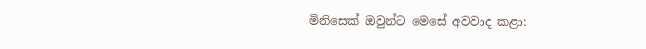මිනිසෙක් ඔවුන්ට මෙසේ අවවාද කළා: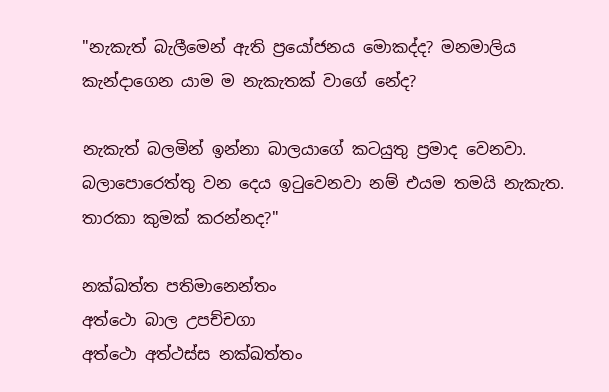"නැකැත් බැලීමෙන් ඇති ප්‍රයෝජනය මොකද්ද? මනමාලිය කැන්දාගෙන යාම ම නැකැතක් වාගේ නේද?

නැකැත් බලමින් ඉන්නා බාලයාගේ කටයුතු ප්‍රමාද වෙනවා. බලාපොරෙත්තු වන දෙය ඉටුවෙනවා නම් එයම තමයි නැකැත. තාරකා කුමක් කරන්නද?"

නක්ඛත්ත පතිමානෙන්තං
අත්ථො බාල උපච්චගා
අත්ථො අත්ථස්ස නක්ඛත්තං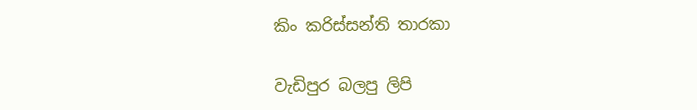කිං කරිස්සන්ති තාරකා

වැඩිපුර බලපු ලිපි